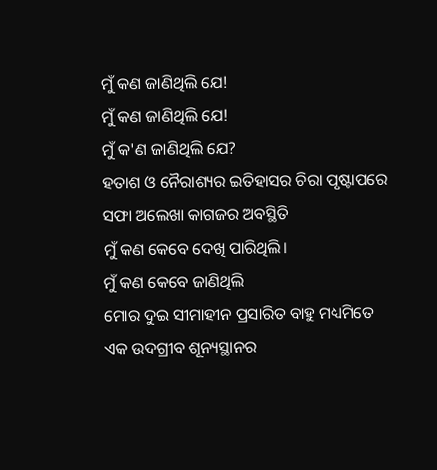ମୁଁ କଣ ଜାଣିଥିଲି ଯେ!
ମୁଁ କଣ ଜାଣିଥିଲି ଯେ!
ମୁଁ କ'ଣ ଜାଣିଥିଲି ଯେ?
ହତାଶ ଓ ନୈରାଶ୍ୟର ଇତିହାସର ଚିରା ପୃଷ୍ଟାପରେ
ସଫା ଅଲେଖା କାଗଜର ଅବସ୍ଥିତି
ମୁଁ କଣ କେବେ ଦେଖି ପାରିଥିଲି।
ମୁଁ କଣ କେବେ ଜାଣିଥିଲି
ମୋର ଦୁଇ ସୀମାହୀନ ପ୍ରସାରିତ ବାହୁ ମଧ୍ୟମିତେ
ଏକ ଉଦଗ୍ରୀବ ଶୂନ୍ୟସ୍ଥାନର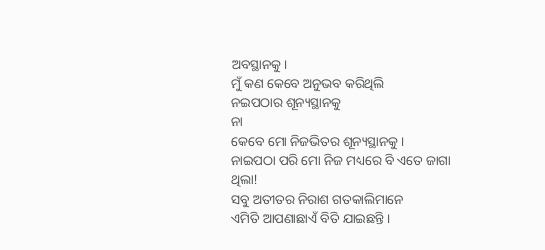ଅବସ୍ଥାନକୁ।
ମୁଁ କଣ କେବେ ଅନୁଭବ କରିଥିଲି
ନଇପଠାର ଶୂନ୍ୟସ୍ଥାନକୁ
ନା
କେବେ ମୋ ନିଜଭିତର ଶୂନ୍ୟସ୍ଥାନକୁ।
ନାଇପଠା ପରି ମୋ ନିଜ ମଧ୍ୟରେ ବି ଏତେ ଜାଗା ଥିଲା!
ସବୁ ଅତୀତର ନିରାଶ ଗତକାଲିମାନେ
ଏମିତି ଆପଣାଛାଏଁ ବିତି ଯାଇଛନ୍ତି।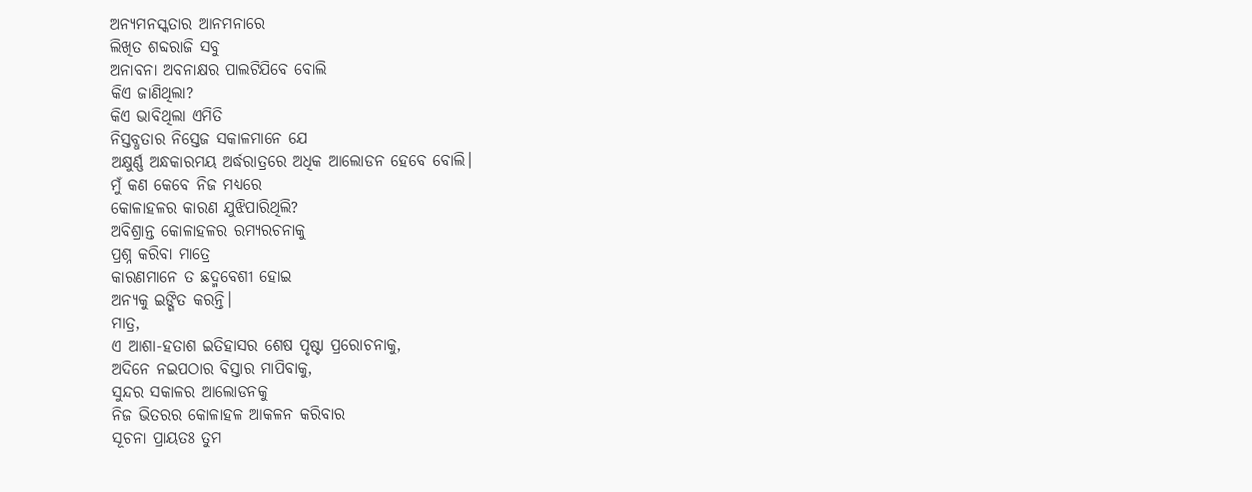ଅନ୍ୟମନସ୍କତାର ଆନମନାରେ
ଲିଖିତ ଶବ୍ଦରାଜି ସବୁ
ଅନାବନା ଅବନାକ୍ଷର ପାଲଟିଯିବେ ବୋଲି
କିଏ ଜାଣିଥିଲା?
କିଏ ଭାବିଥିଲା ଏମିତି
ନିସ୍ତବ୍ଧତାର ନିସ୍ତେଜ ସକାଳମାନେ ଯେ
ଅକ୍ଷୁର୍ଣ୍ଣ ଅନ୍ଧକାରମୟ ଅର୍ଦ୍ଧରାତ୍ରରେ ଅଧିକ ଆଲୋଡନ ହେବେ ବୋଲି।
ମୁଁ କଣ କେବେ ନିଜ ମଧ୍ୟରେ
କୋଳାହଳର କାରଣ ଯୁଝିପାରିଥିଲି?
ଅବିଶ୍ରାନ୍ତ କୋଳାହଳର ରମ୍ୟରଚନାକୁ
ପ୍ରଶ୍ନ କରିବା ମାତ୍ରେ
କାରଣମାନେ ତ ଛଦ୍ମବେଶୀ ହୋଇ
ଅନ୍ୟକୁ ଇଙ୍ଗିତ କରନ୍ତି।
ମାତ୍ର,
ଏ ଆଶା-ହତାଶ ଇତିହାସର ଶେଷ ପୃଷ୍ଟା ପ୍ରରୋଚନାକୁ,
ଅଦିନେ ନଇପଠାର ବିସ୍ତାର ମାପିବାକୁ,
ସୁନ୍ଦର ସକାଳର ଆଲୋଡନକୁ
ନିଜ ଭିତରର କୋଳାହଳ ଆକଳନ କରିବାର
ସୂଚନା ପ୍ରାୟତଃ ତୁମ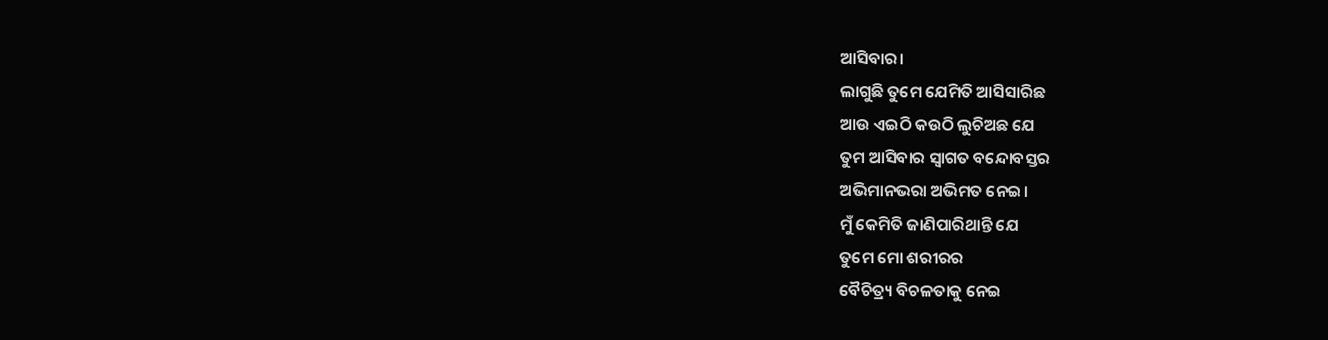ଆସିବାର।
ଲାଗୁଛି ତୁମେ ଯେମିତି ଆସିସାରିଛ
ଆଉ ଏଇଠି କଉଠି ଲୁଚିଅଛ ଯେ
ତୁମ ଆସିବାର ସ୍ୱାଗତ ବନ୍ଦୋବସ୍ତର
ଅଭିମାନଭରା ଅଭିମତ ନେଇ।
ମୁଁ କେମିତି ଜାଣିପାରିଥାନ୍ତି ଯେ
ତୁମେ ମୋ ଶରୀରର
ବୈଚିତ୍ର୍ୟ ବିଚଳତାକୁ ନେଇ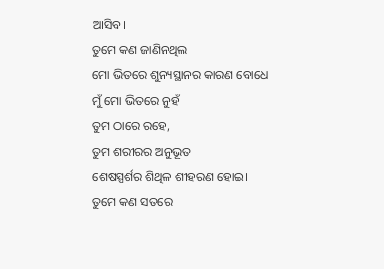ଆସିବ।
ତୁମେ କଣ ଜାଣିନଥିଲ
ମୋ ଭିତରେ ଶୁନ୍ୟସ୍ଥାନର କାରଣ ବୋଧେ
ମୁଁ ମୋ ଭିତରେ ନୁହଁ
ତୁମ ଠାରେ ରହେ,
ତୁମ ଶରୀରର ଅନୁଭୂତ
ଶେଷସ୍ପର୍ଶର ଶିଥିଳ ଶୀହରଣ ହୋଇ।
ତୁମେ କଣ ସତରେ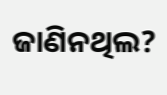ଜାଣିନଥିଲ?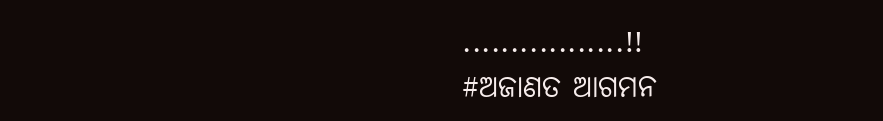.................!!
#ଅଜାଣତ ଆଗମନ